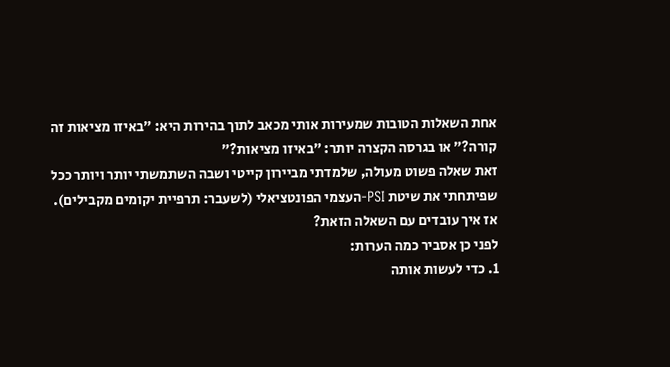אחת השאלות הטובות שמעירות אותי מכאב לתוך בהירות היא: ״באיזו מציאות זה קורה?״ או בגרסה הקצרה יותר: ״באיזו מציאות?״
זאת שאלה פשוט מעולה, שלמדתי מביירון קייטי ושבה השתמשתי יותר ויותר ככל שפיתחתי את שיטת PSI-העצמי הפונטציאלי (לשעבר: תרפיית יקומים מקבילים).
אז איך עובדים עם השאלה הזאת?
לפני כן אסביר כמה הערות:
1. כדי לעשות אותה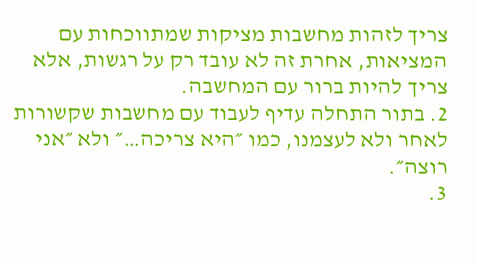צריך לזהות מחשבות מציקות שמתווכחות עם המציאות, אחרת זה לא עובד רק על רגשות, אלא צריך להיות ברור עם המחשבה.
2. בתור התחלה עדיף לעבוד עם מחשבות שקשורות לאחר ולא לעצמנו, כמו ״היא צריכה…״ ולא ״אני רוצה״.
3.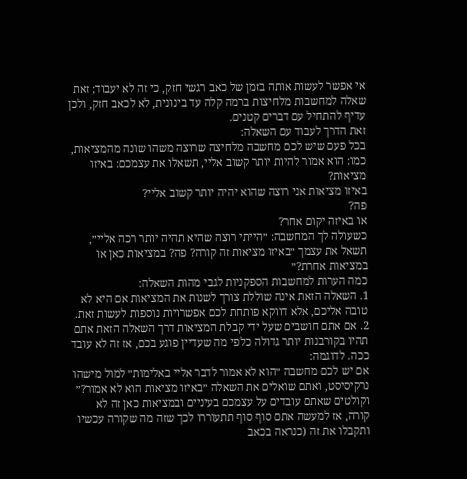אי אפשר לעשות אותה בזמן של כאב רגשי חזק, כי זה לא יעבוד; זאת שאלה למחשבות מלחיצות ברמה קלה עד בינונית, לא לכאב חזק, ולכן עדיף להתחיל עם דברים קטנים.
זאת הדרך לעבוד עם השאלה:
בכל פעם שיש לכם מחשבה מלחיצה שרוצה משהו שונה מהמציאות, כמו: הוא אמור להיות יותר קשוב אליי, תשאלו את עצמכם: באיזו מציאות?
באיזו מציאות אני רוצה שהוא יהיה יותר קשוב אליי?
פה?
או באיזה יקום אחר?
כשעולה לך המחשבה: ״הייתי רוצה שהיא תהיה יותר רכה אליי״, תשאל את עצמך ״באיזו מציאות זה קורה? פה? במציאות כאן או במציאות אחרת?״
כמה הערות למחשבות הספקניות לגבי מהות השאלה:
1. השאלה הזאת אינה שוללת צורך לשנות את המציאות אם היא לא טובה אליכם, אלא דווקא פותחת לכם אפשרויות נוספות לעשות זאת.
2. אם אתם חושבים שעל ידי קבלת המציאות דרך השאלה הזאת אתם תהיו בקורבנות יותר גדולה כלפי מה שעדיין פוגע בכם, אז זה לא עובד ככה. לדוגמה:
אם יש לכם מחשבה ״הוא לא אמור לדבר אליי באלימות״ למול מישהו נרקיסיסט, ואתם שואלים את השאלה ״באיזו מציאות הוא לא אמור?״ וקולטים שאתם עובדים על עצמכם בעיניים ובמציאות כאן זה לא קורה, אז למעשה אתם סוף סוף תתעוררו לכך שזה מה שקורה עכשיו ותקבלו את זה (כנראה בכאב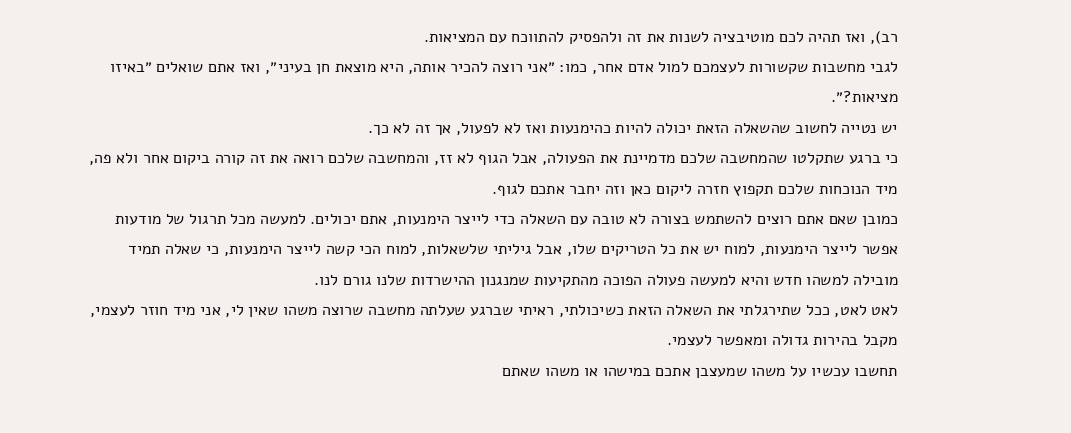רב), ואז תהיה לכם מוטיבציה לשנות את זה ולהפסיק להתווכח עם המציאות.
לגבי מחשבות שקשורות לעצמכם למול אדם אחר, כמו: ״אני רוצה להכיר אותה, היא מוצאת חן בעיני״, ואז אתם שואלים ״באיזו מציאות?״.
יש נטייה לחשוב שהשאלה הזאת יכולה להיות כהימנעות ואז לא לפעול, אך זה לא כך.
כי ברגע שתקלטו שהמחשבה שלכם מדמיינת את הפעולה, אבל הגוף לא זז, והמחשבה שלכם רואה את זה קורה ביקום אחר ולא פה, מיד הנוכחות שלכם תקפוץ חזרה ליקום כאן וזה יחבר אתכם לגוף.
כמובן שאם אתם רוצים להשתמש בצורה לא טובה עם השאלה כדי לייצר הימנעות, אתם יכולים. למעשה מכל תרגול של מודעות אפשר לייצר הימנעות, למוח יש את כל הטריקים שלו, אבל גיליתי שלשאלות, למוח הכי קשה לייצר הימנעות, כי שאלה תמיד מובילה למשהו חדש והיא למעשה פעולה הפוכה מהתקיעות שמנגנון ההישרדות שלנו גורם לנו.
לאט לאט, ככל שתירגלתי את השאלה הזאת כשיכולתי, ראיתי שברגע שעלתה מחשבה שרוצה משהו שאין לי, אני מיד חוזר לעצמי, מקבל בהירות גדולה ומאפשר לעצמי.
תחשבו עכשיו על משהו שמעצבן אתכם במישהו או משהו שאתם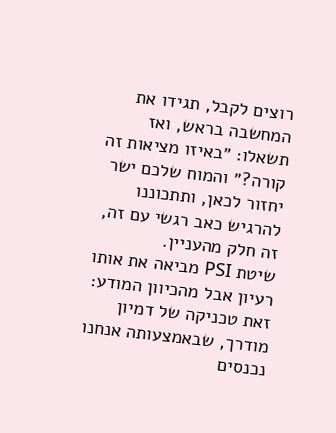רוצים לקבל, תגידו את המחשבה בראש, ואז תשאלו: ״באיזו מציאות זה קורה?״ והמוח שלכם ישר יחזור לכאן, ותתכוננו להרגיש כאב רגשי עם זה, זה חלק מהעניין.
שיטת PSI מביאה את אותו רעיון אבל מהכיוון המודע: זאת טכניקה של דמיון מודרך, שבאמצעותה אנחנו נכנסים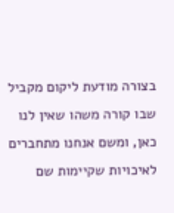בצורה מודעת ליקום מקביל שבו קורה משהו שאין לנו כאן, ומשם אנחנו מתחברים לאיכויות שקיימות שם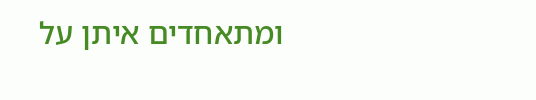ומתאחדים איתן על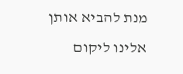מנת להביא אותן אלינו ליקום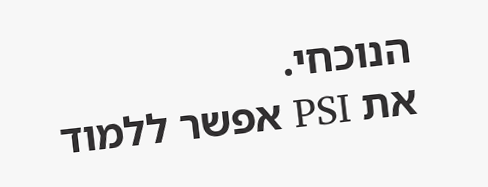הנוכחי.
את PSI אפשר ללמוד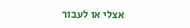אצלי או לעבור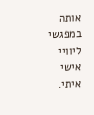אותה במפגשי ליוויי אישי איתי.